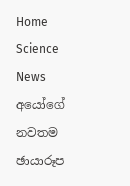Home Science News අයෝගේ නවතම ඡායාරූප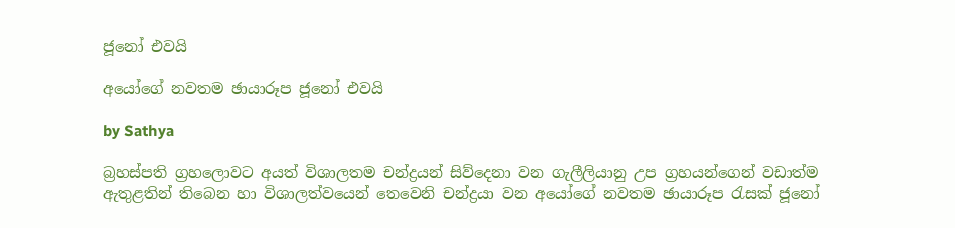ජූනෝ එවයි

අයෝගේ නවතම ඡායාරූප ජූනෝ එවයි

by Sathya

බ්‍රහස්පති ග්‍රහලොවට අයත් විශාලතම චන්ද්‍රයන් සිව්දෙනා වන ගැලීලියානු උප ග්‍රහයන්ගෙන් වඩාත්ම ඇතුළතින් තිබෙන හා විශාලත්වයෙන් තෙවෙනි චන්ද්‍රයා වන අයෝගේ නවතම ඡායාරූප රැසක් ජූනෝ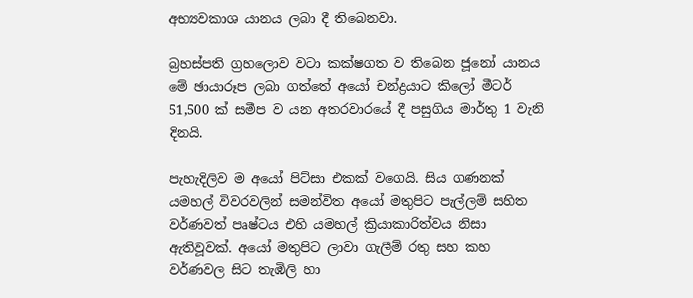අභ්‍යවකාශ යානය ලබා දී තිබෙනවා.

බ්‍රහස්පති ග්‍රහලොව වටා කක්ෂගත ව තිබෙන ජූනෝ යානය මේ ඡායාරූප ලබා ගත්තේ අයෝ චන්ද්‍රයාට කිලෝ මීටර් 51,500 ක් සමීප ව යන අතරවාරයේ දී පසුගිය මාර්තු 1 වැනි දිනයි.

පැහැදිලිව ම අයෝ පිට්සා එකක් වගෙයි. සිය ගණනක් යමහල් විවරවලින් සමන්විත අයෝ මතුපිට පැල්ලම් සහිත වර්ණවත් පෘෂ්ටය එහි යමහල් ක්‍රියාකාරිත්වය නිසා ඇතිවූවක්. අයෝ මතුපිට ලාවා ගැලීම් රතු සහ කහ වර්ණවල සිට තැඹිලි හා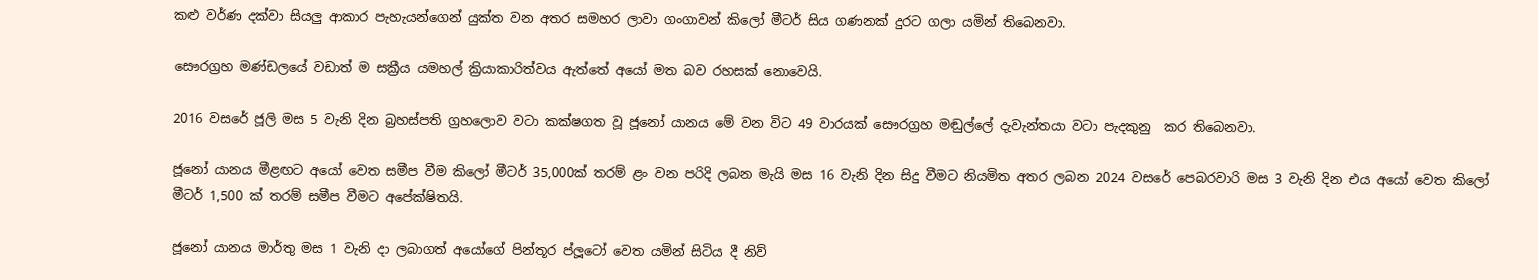කළු වර්ණ දක්වා සියලු ආකාර පැහැයන්ගෙන් යුක්ත වන අතර සමහර ලාවා ගංගාවන් කිලෝ මීටර් සිය ගණනක් දුරට ගලා යමින් තිබෙනවා.

සෞරග්‍රහ මණ්ඩලයේ වඩාත් ම සක්‍රීය යමහල් ක්‍රියාකාරිත්වය ඇත්තේ අයෝ මත බව රහසක් නොවෙයි.

2016 වසරේ ජූලි මස 5 වැනි දින බ්‍රහස්පති ග්‍රහලොව වටා කක්ෂගත වූ ජූනෝ යානය මේ වන විට 49 වාරයක් සෞරග්‍රහ මඬුල්ලේ දැවැන්තයා වටා පැදකුනු  කර තිබෙනවා.

ජූනෝ යානය මීළඟට අයෝ වෙත සමීප වීම කිලෝ මීටර් 35,000ක් තරම් ළං වන පරිදි ලබන මැයි මස 16 වැනි දින සිදු වීමට නියමිත අතර ලබන 2024 වසරේ පෙබරවාරි මස 3 වැනි දින එය අයෝ වෙත කිලෝ මීටර් 1,500 ක් තරම් සමීප වීමට අපේක්ෂිතයි.

ජූනෝ යානය මාර්තු මස 1 වැනි දා ලබාගත් අයෝගේ පින්තූර ප්ලූටෝ වෙත යමින් සිටිය දී නිව්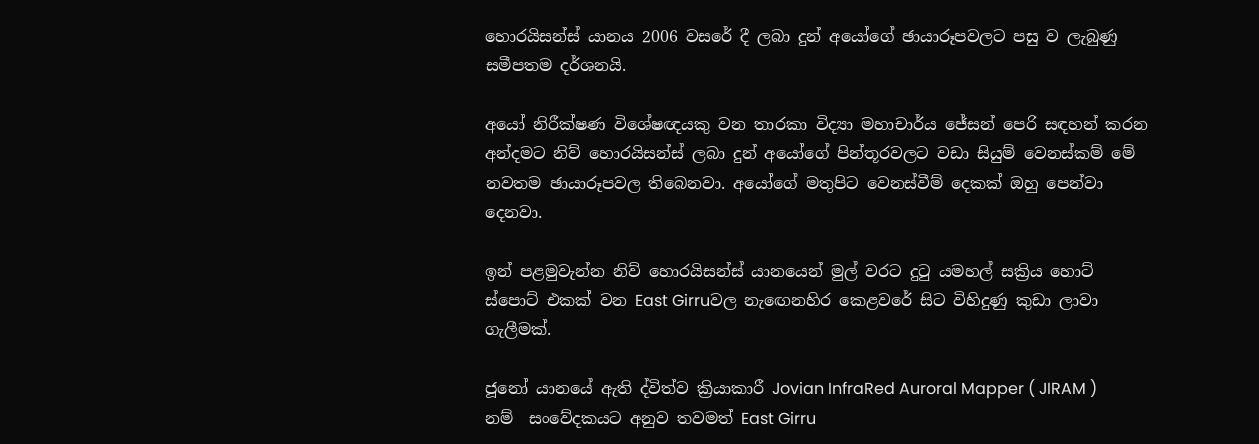හොරයිසන්ස් යානය 2006 වසරේ දී ලබා දුන් අයෝගේ ඡායාරූපවලට පසු ව ලැබුණු සමීපතම දර්ශනයි.

අයෝ නිරීක්ෂණ විශේෂඥයකු වන තාරකා විද්‍යා මහාචාර්ය ජේසන් පෙරි සඳහන් කරන අන්දමට නිව් හොරයිසන්ස් ලබා දුන් අයෝගේ පින්තූරවලට වඩා සියුම් වෙනස්කම් මේ නවතම ඡායාරූපවල තිබෙනවා. අයෝගේ මතුපිට වෙනස්වීම් දෙකක් ඔහු පෙන්වා දෙනවා.

ඉන් පළමුවැන්න නිව් හොරයිසන්ස් යානයෙන් මුල් වරට දුටු යමහල් සක්‍රිය හොට් ස්පොට් එකක් වන East Girruවල නැඟෙනහිර කෙළවරේ සිට විහිදුණු කුඩා ලාවා ගැලීමක්.

ජූනෝ යානයේ ඇති ද්විත්ව ක්‍රියාකාරී Jovian InfraRed Auroral Mapper ( JIRAM ) නම්  සංවේදකයට අනුව තවමත් East Girru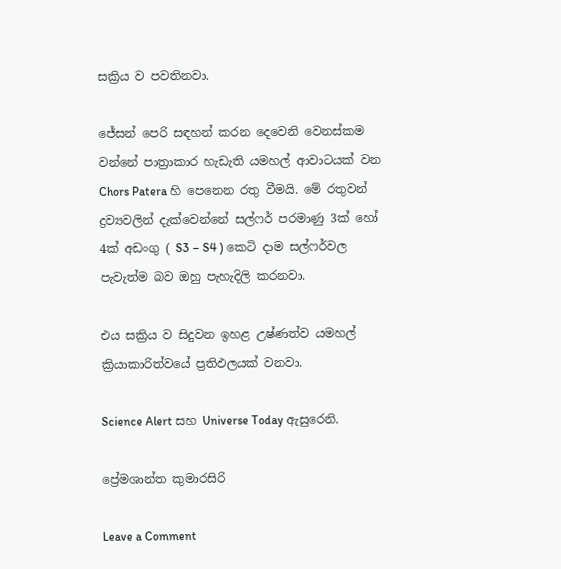සක්‍රිය ව පවතිනවා.

ජේසන් පෙරි සඳහන් කරන දෙවෙනි වෙනස්කම වන්නේ පාත්‍රාකාර හැඩැති යමහල් ආවාටයක් වන Chors Patera හි පෙනෙන රතු වීමයි. මේ රතුවන් ද්‍රව්‍යවලින් දැක්වෙන්නේ සල්ෆර් පරමාණු 3ක් හෝ 4ක් අඩංගු ( S3 – S4 ) කෙටි දාම සල්ෆර්වල පැවැත්ම බව ඔහු පැහැදිලි කරනවා.

එය සක්‍රිය ව සිදුවන ඉහළ උෂ්ණත්ව යමහල් ක්‍රියාකාරිත්වයේ ප්‍රතිඵලයක් වනවා.

Science Alert සහ Universe Today ඇසුරෙනි.

ප්‍රේමශාන්ත කුමාරසිරි

Leave a Comment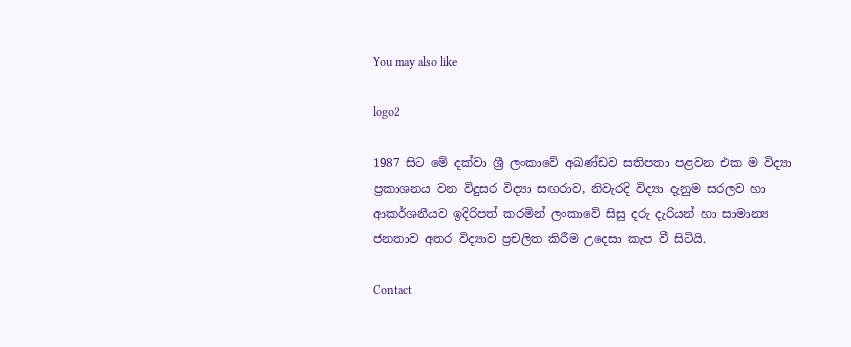You may also like

logo2

1987 සිට මේ දක්වා ශ්‍රී ලංකාවේ අඛණ්ඩව සතිපතා පළවන එක ම විද්‍යා ප්‍රකාශනය වන විදුසර විද්‍යා සඟරාව, නිවැරදි විද්‍යා දැනුම සරලව හා ආකර්ශනීයව ඉදිරිපත් කරමින් ලංකාවේ සිසු දරු දැරියන් හා සාමාන්‍ය ජනතාව අතර විද්‍යාව ප්‍රචලිත කිරීම උදෙසා කැප වී සිටියි.

Contact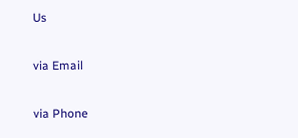Us

via Email

via Phone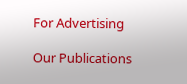For Advertising

Our Publications